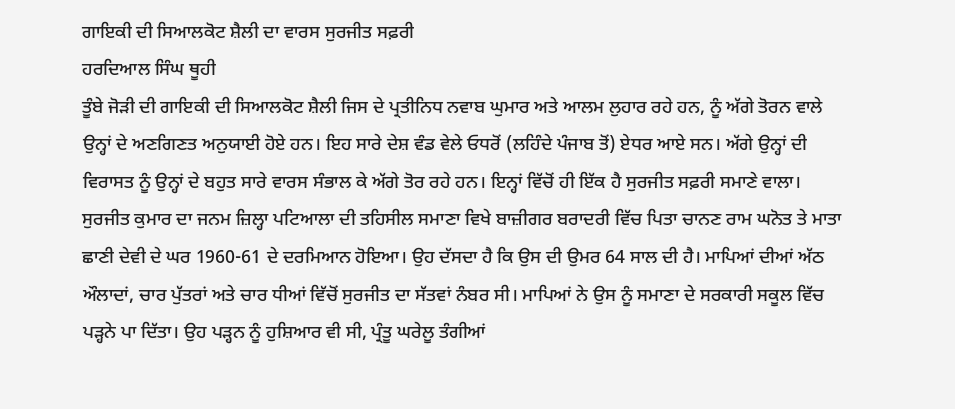ਗਾਇਕੀ ਦੀ ਸਿਆਲਕੋਟ ਸ਼ੈਲੀ ਦਾ ਵਾਰਸ ਸੁਰਜੀਤ ਸਫ਼ਰੀ
ਹਰਦਿਆਲ ਸਿੰਘ ਥੂਹੀ
ਤੂੰਬੇ ਜੋੜੀ ਦੀ ਗਾਇਕੀ ਦੀ ਸਿਆਲਕੋਟ ਸ਼ੈਲੀ ਜਿਸ ਦੇ ਪ੍ਰਤੀਨਿਧ ਨਵਾਬ ਘੁਮਾਰ ਅਤੇ ਆਲਮ ਲੁਹਾਰ ਰਹੇ ਹਨ, ਨੂੰ ਅੱਗੇ ਤੋਰਨ ਵਾਲੇ ਉਨ੍ਹਾਂ ਦੇ ਅਣਗਿਣਤ ਅਨੁਯਾਈ ਹੋਏ ਹਨ। ਇਹ ਸਾਰੇ ਦੇਸ਼ ਵੰਡ ਵੇਲੇ ਓਧਰੋਂ (ਲਹਿੰਦੇ ਪੰਜਾਬ ਤੋਂ) ਏਧਰ ਆਏ ਸਨ। ਅੱਗੇ ਉਨ੍ਹਾਂ ਦੀ ਵਿਰਾਸਤ ਨੂੰ ਉਨ੍ਹਾਂ ਦੇ ਬਹੁਤ ਸਾਰੇ ਵਾਰਸ ਸੰਭਾਲ ਕੇ ਅੱਗੇ ਤੋਰ ਰਹੇ ਹਨ। ਇਨ੍ਹਾਂ ਵਿੱਚੋਂ ਹੀ ਇੱਕ ਹੈ ਸੁਰਜੀਤ ਸਫ਼ਰੀ ਸਮਾਣੇ ਵਾਲਾ।
ਸੁਰਜੀਤ ਕੁਮਾਰ ਦਾ ਜਨਮ ਜ਼ਿਲ੍ਹਾ ਪਟਿਆਲਾ ਦੀ ਤਹਿਸੀਲ ਸਮਾਣਾ ਵਿਖੇ ਬਾਜ਼ੀਗਰ ਬਰਾਦਰੀ ਵਿੱਚ ਪਿਤਾ ਚਾਨਣ ਰਾਮ ਘਨੋਤ ਤੇ ਮਾਤਾ ਛਾਣੀ ਦੇਵੀ ਦੇ ਘਰ 1960-61 ਦੇ ਦਰਮਿਆਨ ਹੋਇਆ। ਉਹ ਦੱਸਦਾ ਹੈ ਕਿ ਉਸ ਦੀ ਉਮਰ 64 ਸਾਲ ਦੀ ਹੈ। ਮਾਪਿਆਂ ਦੀਆਂ ਅੱਠ ਔਲਾਦਾਂ, ਚਾਰ ਪੁੱਤਰਾਂ ਅਤੇ ਚਾਰ ਧੀਆਂ ਵਿੱਚੋਂ ਸੁਰਜੀਤ ਦਾ ਸੱਤਵਾਂ ਨੰਬਰ ਸੀ। ਮਾਪਿਆਂ ਨੇ ਉਸ ਨੂੰ ਸਮਾਣਾ ਦੇ ਸਰਕਾਰੀ ਸਕੂਲ ਵਿੱਚ ਪੜ੍ਹਨੇ ਪਾ ਦਿੱਤਾ। ਉਹ ਪੜ੍ਹਨ ਨੂੰ ਹੁਸ਼ਿਆਰ ਵੀ ਸੀ, ਪ੍ਰੰਤੂ ਘਰੇਲੂ ਤੰਗੀਆਂ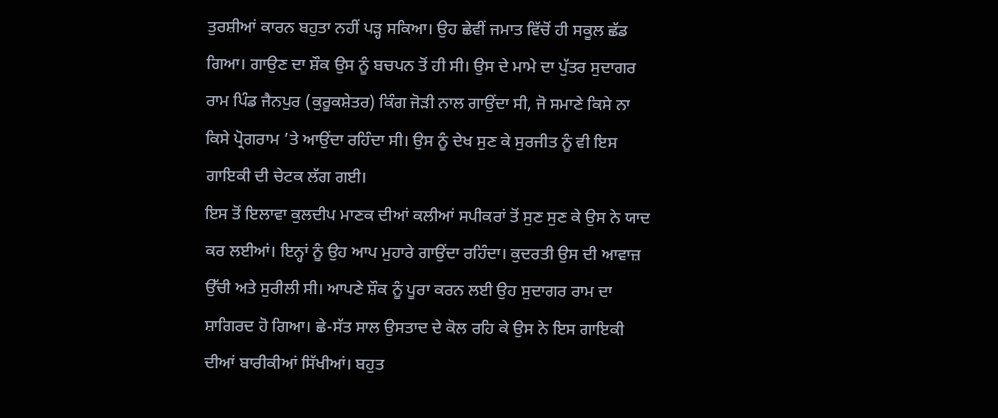ਤੁਰਸ਼ੀਆਂ ਕਾਰਨ ਬਹੁਤਾ ਨਹੀਂ ਪੜ੍ਹ ਸਕਿਆ। ਉਹ ਛੇਵੀਂ ਜਮਾਤ ਵਿੱਚੋਂ ਹੀ ਸਕੂਲ ਛੱਡ ਗਿਆ। ਗਾਉਣ ਦਾ ਸ਼ੌਕ ਉਸ ਨੂੰ ਬਚਪਨ ਤੋਂ ਹੀ ਸੀ। ਉਸ ਦੇ ਮਾਮੇ ਦਾ ਪੁੱਤਰ ਸੁਦਾਗਰ ਰਾਮ ਪਿੰਡ ਜੈਨਪੁਰ (ਕੁਰੂਕਸ਼ੇਤਰ) ਕਿੰਗ ਜੋੜੀ ਨਾਲ ਗਾਉਂਦਾ ਸੀ, ਜੋ ਸਮਾਣੇ ਕਿਸੇ ਨਾ ਕਿਸੇ ਪ੍ਰੋਗਰਾਮ ’ਤੇ ਆਉਂਦਾ ਰਹਿੰਦਾ ਸੀ। ਉਸ ਨੂੰ ਦੇਖ ਸੁਣ ਕੇ ਸੁਰਜੀਤ ਨੂੰ ਵੀ ਇਸ ਗਾਇਕੀ ਦੀ ਚੇਟਕ ਲੱਗ ਗਈ।
ਇਸ ਤੋਂ ਇਲਾਵਾ ਕੁਲਦੀਪ ਮਾਣਕ ਦੀਆਂ ਕਲੀਆਂ ਸਪੀਕਰਾਂ ਤੋਂ ਸੁਣ ਸੁਣ ਕੇ ਉਸ ਨੇ ਯਾਦ ਕਰ ਲਈਆਂ। ਇਨ੍ਹਾਂ ਨੂੰ ਉਹ ਆਪ ਮੁਹਾਰੇ ਗਾਉਂਦਾ ਰਹਿੰਦਾ। ਕੁਦਰਤੀ ਉਸ ਦੀ ਆਵਾਜ਼ ਉੱਚੀ ਅਤੇ ਸੁਰੀਲੀ ਸੀ। ਆਪਣੇ ਸ਼ੌਕ ਨੂੰ ਪੂਰਾ ਕਰਨ ਲਈ ਉਹ ਸੁਦਾਗਰ ਰਾਮ ਦਾ ਸ਼ਾਗਿਰਦ ਹੋ ਗਿਆ। ਛੇ-ਸੱਤ ਸਾਲ ਉਸਤਾਦ ਦੇ ਕੋਲ ਰਹਿ ਕੇ ਉਸ ਨੇ ਇਸ ਗਾਇਕੀ ਦੀਆਂ ਬਾਰੀਕੀਆਂ ਸਿੱਖੀਆਂ। ਬਹੁਤ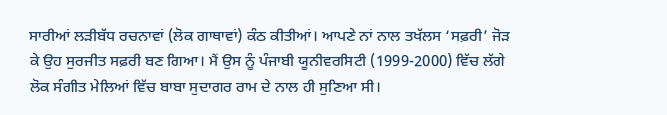ਸਾਰੀਆਂ ਲੜੀਬੱਧ ਰਚਨਾਵਾਂ (ਲੋਕ ਗਾਥਾਵਾਂ) ਕੰਠ ਕੀਤੀਆਂ। ਆਪਣੇ ਨਾਂ ਨਾਲ ਤਖੱਲਸ ‘ਸਫ਼ਰੀ’ ਜੋੜ ਕੇ ਉਹ ਸੁਰਜੀਤ ਸਫ਼ਰੀ ਬਣ ਗਿਆ। ਮੈਂ ਉਸ ਨੂੰ ਪੰਜਾਬੀ ਯੂਨੀਵਰਸਿਟੀ (1999-2000) ਵਿੱਚ ਲੱਗੇ ਲੋਕ ਸੰਗੀਤ ਮੇਲਿਆਂ ਵਿੱਚ ਬਾਬਾ ਸੁਦਾਗਰ ਰਾਮ ਦੇ ਨਾਲ ਹੀ ਸੁਣਿਆ ਸੀ।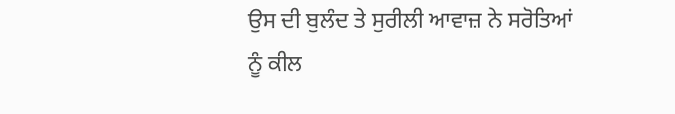ਉਸ ਦੀ ਬੁਲੰਦ ਤੇ ਸੁਰੀਲੀ ਆਵਾਜ਼ ਨੇ ਸਰੋਤਿਆਂ ਨੂੰ ਕੀਲ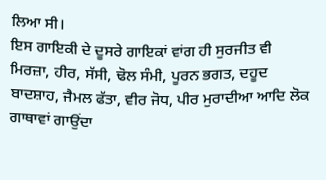ਲਿਆ ਸੀ।
ਇਸ ਗਾਇਕੀ ਦੇ ਦੂਸਰੇ ਗਾਇਕਾਂ ਵਾਂਗ ਹੀ ਸੁਰਜੀਤ ਵੀ ਮਿਰਜ਼ਾ, ਹੀਰ, ਸੱਸੀ, ਢੋਲ ਸੰਮੀ, ਪੂਰਨ ਭਗਤ, ਦਹੂਦ ਬਾਦਸ਼ਾਹ, ਜੈਮਲ ਫੱਤਾ, ਵੀਰ ਜੋਧ, ਪੀਰ ਮੁਰਾਦੀਆ ਆਦਿ ਲੋਕ ਗਾਥਾਵਾਂ ਗਾਉਂਦਾ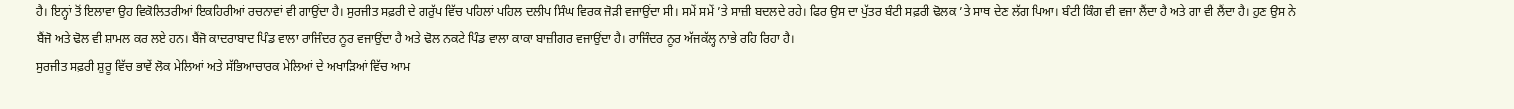ਹੈ। ਇਨ੍ਹਾਂ ਤੋਂ ਇਲਾਵਾ ਉਹ ਵਿਕੋਲਿਤਰੀਆਂ ਇਕਹਿਰੀਆਂ ਰਚਨਾਵਾਂ ਵੀ ਗਾਉਂਦਾ ਹੈ। ਸੁਰਜੀਤ ਸਫ਼ਰੀ ਦੇ ਗਰੁੱਪ ਵਿੱਚ ਪਹਿਲਾਂ ਪਹਿਲ ਦਲੀਪ ਸਿੰਘ ਵਿਰਕ ਜੋੜੀ ਵਜਾਉਂਦਾ ਸੀ। ਸਮੇਂ ਸਮੇਂ ’ਤੇ ਸਾਜ਼ੀ ਬਦਲਦੇ ਰਹੇ। ਫਿਰ ਉਸ ਦਾ ਪੁੱਤਰ ਬੰਟੀ ਸਫ਼ਰੀ ਢੋਲਕ ’ਤੇ ਸਾਥ ਦੇਣ ਲੱਗ ਪਿਆ। ਬੰਟੀ ਕਿੰਗ ਵੀ ਵਜਾ ਲੈਂਦਾ ਹੈ ਅਤੇ ਗਾ ਵੀ ਲੈਂਦਾ ਹੈ। ਹੁਣ ਉਸ ਨੇ ਬੈਂਜੋ ਅਤੇ ਢੋਲ ਵੀ ਸ਼ਾਮਲ ਕਰ ਲਏ ਹਨ। ਬੈਂਜੋ ਕਾਦਰਾਬਾਦ ਪਿੰਡ ਵਾਲਾ ਰਾਜਿੰਦਰ ਨੂਰ ਵਜਾਉਂਦਾ ਹੈ ਅਤੇ ਢੋਲ ਨਕਟੇ ਪਿੰਡ ਵਾਲਾ ਕਾਕਾ ਬਾਜ਼ੀਗਰ ਵਜਾਉਂਦਾ ਹੈ। ਰਾਜਿੰਦਰ ਨੂਰ ਅੱਜਕੱਲ੍ਹ ਨਾਭੇ ਰਹਿ ਰਿਹਾ ਹੈ।
ਸੁਰਜੀਤ ਸਫ਼ਰੀ ਸ਼ੁਰੂ ਵਿੱਚ ਭਾਵੇਂ ਲੋਕ ਮੇਲਿਆਂ ਅਤੇ ਸੱਭਿਆਚਾਰਕ ਮੇਲਿਆਂ ਦੇ ਅਖਾੜਿਆਂ ਵਿੱਚ ਆਮ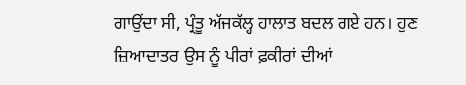ਗਾਉਂਦਾ ਸੀ, ਪ੍ਰੰਤੂ ਅੱਜਕੱਲ੍ਹ ਹਾਲਾਤ ਬਦਲ ਗਏ ਹਨ। ਹੁਣ ਜ਼ਿਆਦਾਤਰ ਉਸ ਨੂੰ ਪੀਰਾਂ ਫ਼ਕੀਰਾਂ ਦੀਆਂ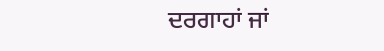ਦਰਗਾਹਾਂ ਜਾਂ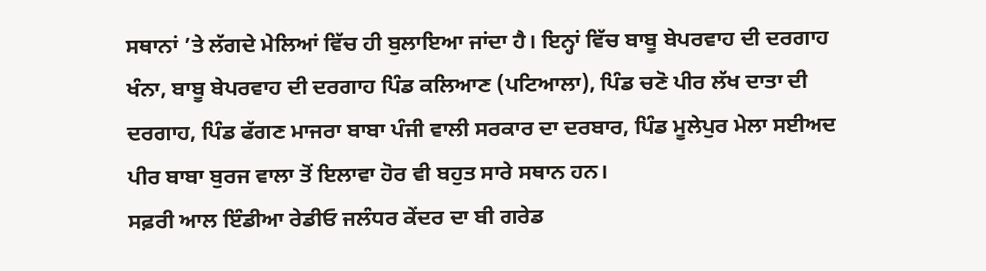ਸਥਾਨਾਂ ’ਤੇ ਲੱਗਦੇ ਮੇਲਿਆਂ ਵਿੱਚ ਹੀ ਬੁਲਾਇਆ ਜਾਂਦਾ ਹੈ। ਇਨ੍ਹਾਂ ਵਿੱਚ ਬਾਬੂ ਬੇਪਰਵਾਹ ਦੀ ਦਰਗਾਹ ਖੰਨਾ, ਬਾਬੂ ਬੇਪਰਵਾਹ ਦੀ ਦਰਗਾਹ ਪਿੰਡ ਕਲਿਆਣ (ਪਟਿਆਲਾ), ਪਿੰਡ ਚਣੋ ਪੀਰ ਲੱਖ ਦਾਤਾ ਦੀ ਦਰਗਾਹ, ਪਿੰਡ ਫੱਗਣ ਮਾਜਰਾ ਬਾਬਾ ਪੰਜੀ ਵਾਲੀ ਸਰਕਾਰ ਦਾ ਦਰਬਾਰ, ਪਿੰਡ ਮੂਲੇਪੁਰ ਮੇਲਾ ਸਈਅਦ ਪੀਰ ਬਾਬਾ ਬੁਰਜ ਵਾਲਾ ਤੋਂ ਇਲਾਵਾ ਹੋਰ ਵੀ ਬਹੁਤ ਸਾਰੇ ਸਥਾਨ ਹਨ।
ਸਫ਼ਰੀ ਆਲ ਇੰਡੀਆ ਰੇਡੀਓ ਜਲੰਧਰ ਕੇਂਦਰ ਦਾ ਬੀ ਗਰੇਡ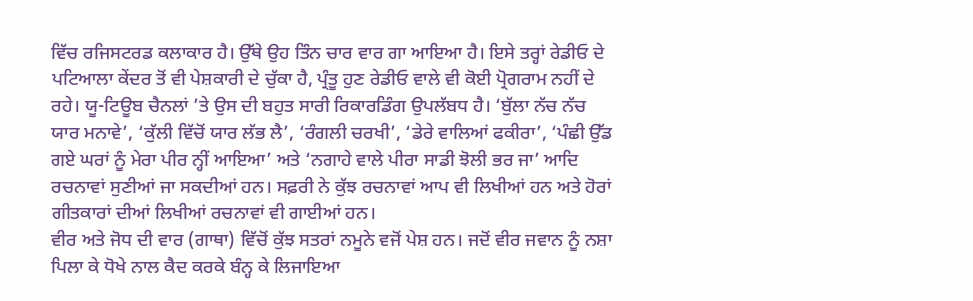ਵਿੱਚ ਰਜਿਸਟਰਡ ਕਲਾਕਾਰ ਹੈ। ਉੱਥੇ ਉਹ ਤਿੰਨ ਚਾਰ ਵਾਰ ਗਾ ਆਇਆ ਹੈ। ਇਸੇ ਤਰ੍ਹਾਂ ਰੇਡੀਓ ਦੇ ਪਟਿਆਲਾ ਕੇਂਦਰ ਤੋਂ ਵੀ ਪੇਸ਼ਕਾਰੀ ਦੇ ਚੁੱਕਾ ਹੈ, ਪ੍ਰੰਤੂ ਹੁਣ ਰੇਡੀਓ ਵਾਲੇ ਵੀ ਕੋਈ ਪ੍ਰੋਗਰਾਮ ਨਹੀਂ ਦੇ ਰਹੇ। ਯੂ-ਟਿਊਬ ਚੈਨਲਾਂ ’ਤੇ ਉਸ ਦੀ ਬਹੁਤ ਸਾਰੀ ਰਿਕਾਰਡਿੰਗ ਉਪਲੱਬਧ ਹੈ। ‘ਬੁੱਲਾ ਨੱਚ ਨੱਚ ਯਾਰ ਮਨਾਵੇ’, ‘ਕੁੱਲੀ ਵਿੱਚੋਂ ਯਾਰ ਲੱਭ ਲੈ’, ‘ਰੰਗਲੀ ਚਰਖੀ’, ‘ਡੇਰੇ ਵਾਲਿਆਂ ਫਕੀਰਾ’, ‘ਪੰਛੀ ਉੱਡ ਗਏ ਘਰਾਂ ਨੂੰ ਮੇਰਾ ਪੀਰ ਨ੍ਹੀਂ ਆਇਆ’ ਅਤੇ ‘ਨਗਾਹੇ ਵਾਲੇ ਪੀਰਾ ਸਾਡੀ ਝੋਲੀ ਭਰ ਜਾ’ ਆਦਿ ਰਚਨਾਵਾਂ ਸੁਣੀਆਂ ਜਾ ਸਕਦੀਆਂ ਹਨ। ਸਫ਼ਰੀ ਨੇ ਕੁੱਝ ਰਚਨਾਵਾਂ ਆਪ ਵੀ ਲਿਖੀਆਂ ਹਨ ਅਤੇ ਹੋਰਾਂ ਗੀਤਕਾਰਾਂ ਦੀਆਂ ਲਿਖੀਆਂ ਰਚਨਾਵਾਂ ਵੀ ਗਾਈਆਂ ਹਨ।
ਵੀਰ ਅਤੇ ਜੋਧ ਦੀ ਵਾਰ (ਗਾਥਾ) ਵਿੱਚੋਂ ਕੁੱਝ ਸਤਰਾਂ ਨਮੂਨੇ ਵਜੋਂ ਪੇਸ਼ ਹਨ। ਜਦੋਂ ਵੀਰ ਜਵਾਨ ਨੂੰ ਨਸ਼ਾ ਪਿਲਾ ਕੇ ਧੋਖੇ ਨਾਲ ਕੈਦ ਕਰਕੇ ਬੰਨ੍ਹ ਕੇ ਲਿਜਾਇਆ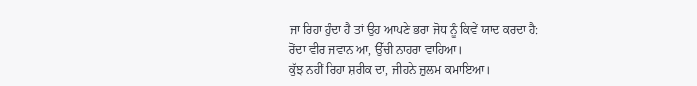ਜਾ ਰਿਹਾ ਹੁੰਦਾ ਹੈ ਤਾਂ ਉਹ ਆਪਣੇ ਭਰਾ ਜੋਧ ਨੂੰ ਕਿਵੇਂ ਯਾਦ ਕਰਦਾ ਹੈ:
ਰੋਂਦਾ ਵੀਰ ਜਵਾਨ ਆ, ਉੱਚੀ ਨਾਹਰਾ ਵਾਹਿਆ।
ਕੁੱਝ ਨਹੀਂ ਰਿਹਾ ਸ਼ਰੀਕ ਦਾ, ਜੀਹਨੇ ਜ਼ੁਲਮ ਕਮਾਇਆ।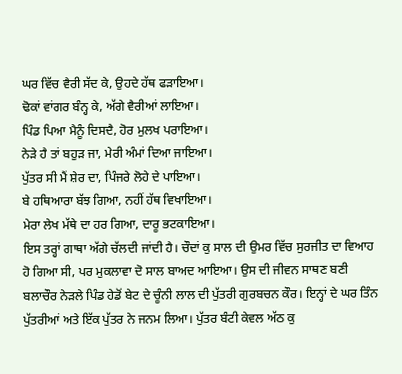ਘਰ ਵਿੱਚ ਵੈਰੀ ਸੱਦ ਕੇ, ਉਹਦੇ ਹੱਥ ਫੜਾਇਆ।
ਢੋਕਾਂ ਵਾਂਗਰ ਬੰਨ੍ਹ ਕੇ, ਅੱਗੇ ਵੈਰੀਆਂ ਲਾਇਆ।
ਪਿੰਡ ਪਿਆ ਮੈਨੂੰ ਦਿਸਦੈ, ਹੋਰ ਮੁਲਖ ਪਰਾਇਆ।
ਨੇੜੇ ਹੈ ਤਾਂ ਬਹੁੜ ਜਾ, ਮੇਰੀ ਅੰਮਾਂ ਦਿਆ ਜਾਇਆ।
ਪੁੱਤਰ ਸੀ ਮੈਂ ਸ਼ੇਰ ਦਾ, ਪਿੰਜਰੇ ਲੋਹੇ ਦੇ ਪਾਇਆ।
ਬੇ ਹਥਿਆਰਾ ਬੱਝ ਗਿਆ, ਨਹੀਂ ਹੱਥ ਵਿਖਾਇਆ।
ਮੇਰਾ ਲੇਖ ਮੱਥੇ ਦਾ ਹਰ ਗਿਆ, ਦਾਰੂ ਭਟਕਾਇਆ।
ਇਸ ਤਰ੍ਹਾਂ ਗਾਥਾ ਅੱਗੇ ਚੱਲਦੀ ਜਾਂਦੀ ਹੈ। ਚੌਦਾਂ ਕੁ ਸਾਲ ਦੀ ਉਮਰ ਵਿੱਚ ਸੁਰਜੀਤ ਦਾ ਵਿਆਹ ਹੋ ਗਿਆ ਸੀ, ਪਰ ਮੁਕਲਾਵਾ ਦੋ ਸਾਲ ਬਾਅਦ ਆਇਆ। ਉਸ ਦੀ ਜੀਵਨ ਸਾਥਣ ਬਣੀ ਬਲਾਚੌਰ ਨੇੜਲੇ ਪਿੰਡ ਹੇਡੋਂ ਬੇਟ ਦੇ ਚੂੰਨੀ ਲਾਲ ਦੀ ਪੁੱਤਰੀ ਗੁਰਬਚਨ ਕੌਰ। ਇਨ੍ਹਾਂ ਦੇ ਘਰ ਤਿੰਨ ਪੁੱਤਰੀਆਂ ਅਤੇ ਇੱਕ ਪੁੱਤਰ ਨੇ ਜਨਮ ਲਿਆ। ਪੁੱਤਰ ਬੰਟੀ ਕੇਵਲ ਅੱਠ ਕੁ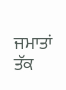ਜਮਾਤਾਂ ਤੱਕ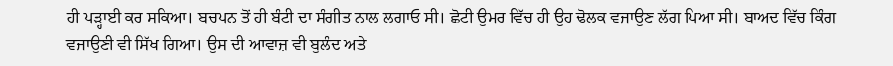ਹੀ ਪੜ੍ਹਾਈ ਕਰ ਸਕਿਆ। ਬਚਪਨ ਤੋਂ ਹੀ ਬੰਟੀ ਦਾ ਸੰਗੀਤ ਨਾਲ ਲਗਾਓ ਸੀ। ਛੋਟੀ ਉਮਰ ਵਿੱਚ ਹੀ ਉਹ ਢੋਲਕ ਵਜਾਉਣ ਲੱਗ ਪਿਆ ਸੀ। ਬਾਅਦ ਵਿੱਚ ਕਿੰਗ ਵਜਾਉਣੀ ਵੀ ਸਿੱਖ ਗਿਆ। ਉਸ ਦੀ ਆਵਾਜ਼ ਵੀ ਬੁਲੰਦ ਅਤੇ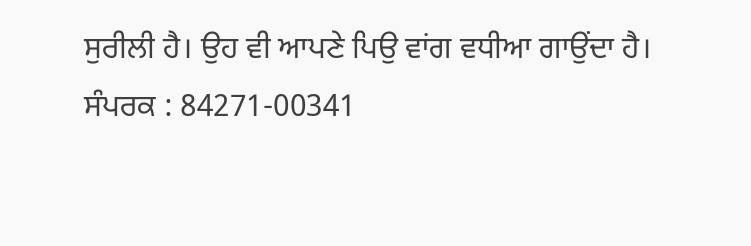ਸੁਰੀਲੀ ਹੈ। ਉਹ ਵੀ ਆਪਣੇ ਪਿਉ ਵਾਂਗ ਵਧੀਆ ਗਾਉਂਦਾ ਹੈ।
ਸੰਪਰਕ : 84271-00341